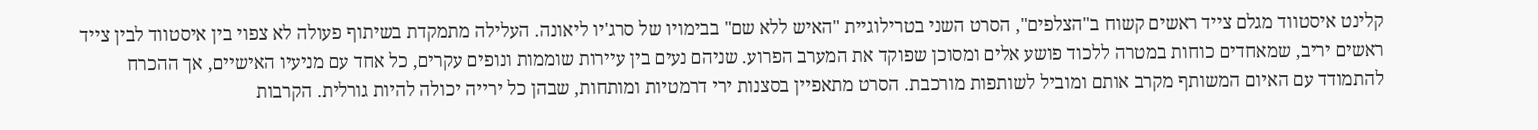קלינט איסטווד מגלם צייד ראשים קשוח ב"הצלפים", הסרט השני בטרילוגיית "האיש ללא שם" בבימויו של סרג'יו ליאונה. העלילה מתמקדת בשיתוף פעולה לא צפוי בין איסטווד לבין צייד ראשים יריב, שמאחדים כוחות במטרה ללכוד פושע אלים ומסוכן שפוקד את המערב הפרוע. שניהם נעים בין עיירות שוממות ונופים עקרים, כל אחד עם מניעיו האישיים, אך ההכרח להתמודד עם האיום המשותף מקרב אותם ומוביל לשותפות מורכבת. הסרט מתאפיין בסצנות ירי דרמטיות ומותחות, שבהן כל ירייה יכולה להיות גורלית. הקרבות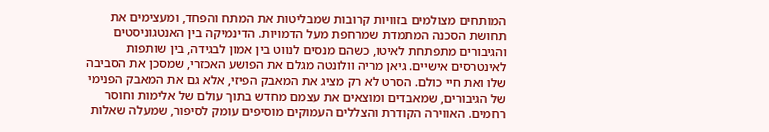המותחים מצולמים בזוויות קרובות שמבליטות את המתח והפחד, ומעצימים את תחושת הסכנה המתמדת שמרחפת מעל הדמויות. הדינמיקה בין האנטגוניסטים והגיבורים מתפתחת לאיטו, כשהם מנסים לנווט בין אמון לבגידה, בין שותפות לאינטרסים אישיים. גיאן מריה וולונטה מגלם את הפושע האכזרי, שמסכן את הסביבה שלו ואת חיי כולם. הסרט לא רק מציג את המאבק הפיזי, אלא גם את המאבק הפנימי של הגיבורים, שמאבדים ומוצאים את עצמם מחדש בתוך עולם של אלימות וחוסר רחמים. האווירה הקודרת והצללים העמוקים מוסיפים עומק לסיפור, שמעלה שאלות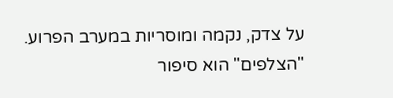על צדק, נקמה ומוסריות במערב הפרוע. "הצלפים" הוא סיפור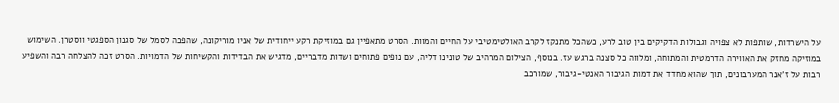על הישרדות, שותפות לא צפויה וגבולות הדקיקים בין טוב לרע, כשהכל מתנקז לקרב האולטימטיבי על החיים והמוות. הסרט מתאפיין גם במוזיקת רקע ייחודית של אניו מוריקונה, שהפכה לסמל של סגנון הספגטי ווסטרן. השימוש במוזיקה מחזק את האווירה הדרמטית והמתוחה, ומלווה כל סצנה ברגש עז. בנוסף, הצילום המרהיב של טונינו דליה, עם נופים פתוחים ושדות מדבריים, מדגיש את הבדידות והקשיחות של הדמויות. הסרט זכה להצלחה רבה והשפיע רבות על ז'אנר המערבונים, תוך שהוא מחדד את דמות הגיבור האנטי-גיבור, שמורכב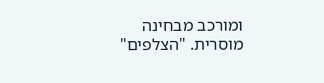ומורכב מבחינה מוסרית. "הצלפים"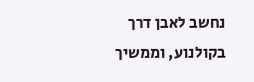נחשב לאבן דרך בקולנוע, וממשיך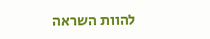להוות השראה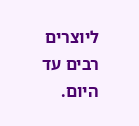ליוצרים רבים עד היום.